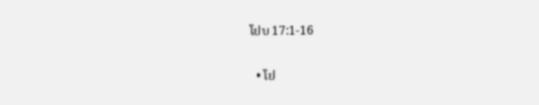ໂຢບ 17:1-16

  • ໂຢ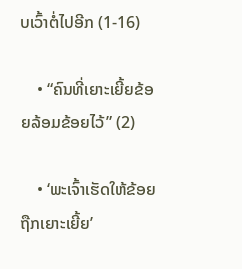ບເວົ້າຕໍ່ໄປອີກ (1-16)

    • “ຄົນທີ່ເຍາະເຍີ້ຍຂ້ອຍລ້ອມຂ້ອຍໄວ້” (2)

    • ‘ພະເຈົ້າເຮັດໃຫ້ຂ້ອຍຖືກເຍາະເຍີ້ຍ’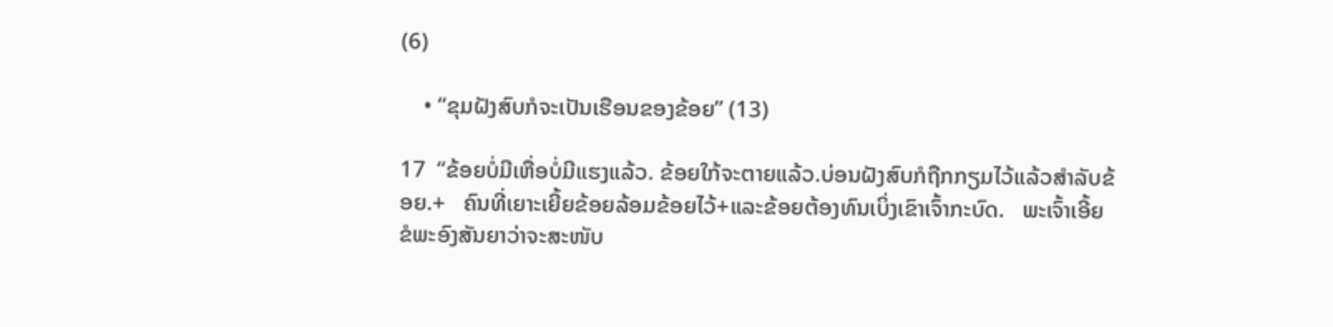(6)

    • “ຂຸມຝັງສົບກໍຈະເປັນເຮືອນຂອງຂ້ອຍ” (13)

17  “ຂ້ອຍບໍ່ມີເຫື່ອບໍ່ມີແຮງແລ້ວ. ຂ້ອຍໃກ້ຈະຕາຍແລ້ວ.ບ່ອນຝັງສົບກໍຖືກກຽມໄວ້ແລ້ວສຳລັບຂ້ອຍ.+   ຄົນທີ່ເຍາະເຍີ້ຍຂ້ອຍລ້ອມຂ້ອຍໄວ້+ແລະຂ້ອຍຕ້ອງທົນເບິ່ງເຂົາເຈົ້າກະບົດ.   ພະເຈົ້າເອີ້ຍ ຂໍພະອົງສັນຍາວ່າຈະສະໜັບ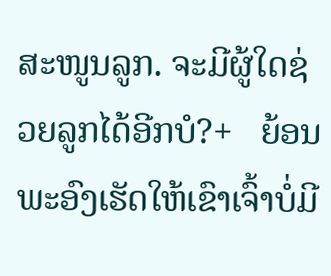ສະໜູນລູກ. ຈະມີຜູ້ໃດຊ່ວຍລູກໄດ້ອີກບໍ?+   ຍ້ອນພະອົງເຮັດໃຫ້ເຂົາເຈົ້າບໍ່ມີ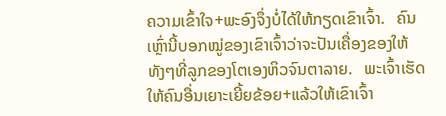ຄວາມເຂົ້າໃຈ+ພະອົງຈຶ່ງບໍ່ໄດ້ໃຫ້ກຽດເຂົາເຈົ້າ.   ຄົນເຫຼົ່ານີ້ບອກໝູ່ຂອງເຂົາເຈົ້າວ່າຈະປັນເຄື່ອງຂອງໃຫ້ທັງໆທີ່ລູກຂອງໂຕເອງຫິວຈົນຕາລາຍ.   ພະເຈົ້າເຮັດໃຫ້ຄົນອື່ນເຍາະເຍີ້ຍຂ້ອຍ+ແລ້ວໃຫ້ເຂົາເຈົ້າ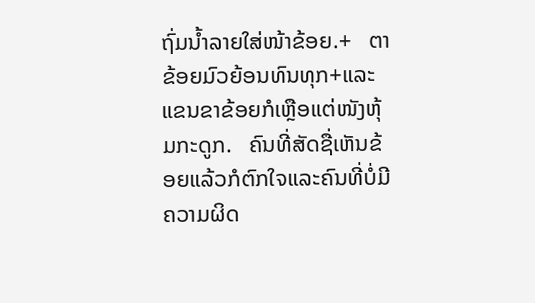ຖົ່ມນ້ຳລາຍໃສ່ໜ້າຂ້ອຍ.+   ຕາຂ້ອຍມົວຍ້ອນທົນທຸກ+ແລະແຂນຂາຂ້ອຍກໍເຫຼືອແຕ່ໜັງຫຸ້ມກະດູກ.   ຄົນທີ່ສັດຊື່ເຫັນຂ້ອຍແລ້ວກໍຕົກໃຈແລະຄົນທີ່ບໍ່ມີຄວາມຜິດ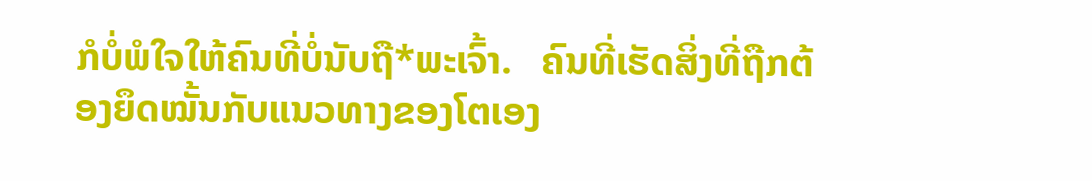ກໍບໍ່ພໍໃຈໃຫ້ຄົນທີ່ບໍ່ນັບຖື*ພະເຈົ້າ.   ຄົນທີ່ເຮັດສິ່ງທີ່ຖືກຕ້ອງຍຶດໝັ້ນກັບແນວທາງຂອງໂຕເອງ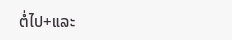ຕໍ່ໄປ+ແລະ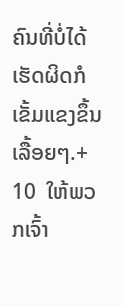ຄົນທີ່ບໍ່ໄດ້ເຮັດຜິດກໍເຂັ້ມແຂງຂຶ້ນເລື້ອຍໆ.+ 10  ໃຫ້ພວກເຈົ້າ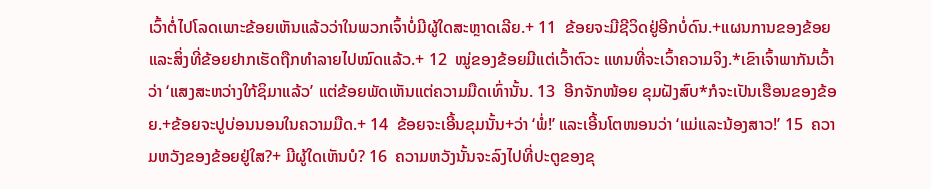ເວົ້າຕໍ່ໄປໂລດເພາະຂ້ອຍເຫັນແລ້ວວ່າໃນພວກເຈົ້າບໍ່ມີຜູ້ໃດສະຫຼາດເລີຍ.+ 11  ຂ້ອຍຈະມີຊີວິດຢູ່ອີກບໍ່ດົນ.+ແຜນການຂອງຂ້ອຍແລະສິ່ງທີ່ຂ້ອຍຢາກເຮັດຖືກທຳລາຍໄປໝົດແລ້ວ.+ 12  ໝູ່ຂອງຂ້ອຍມີແຕ່ເວົ້າຕົວະ ແທນທີ່ຈະເວົ້າຄວາມຈິງ.*ເຂົາເຈົ້າພາກັນເວົ້າວ່າ ‘ແສງສະຫວ່າງໃກ້ຊິມາແລ້ວ’ ແຕ່ຂ້ອຍພັດເຫັນແຕ່ຄວາມມືດເທົ່ານັ້ນ. 13  ອີກຈັກໜ້ອຍ ຂຸມຝັງສົບ*ກໍຈະເປັນເຮືອນຂອງຂ້ອຍ.+ຂ້ອຍຈະປູບ່ອນນອນໃນຄວາມມືດ.+ 14  ຂ້ອຍຈະເອີ້ນຂຸມນັ້ນ+ວ່າ ‘ພໍ່!’ ແລະເອີ້ນໂຕໜອນວ່າ ‘ແມ່ແລະນ້ອງສາວ!’ 15  ຄວາມຫວັງຂອງຂ້ອຍຢູ່ໃສ?+ ມີຜູ້ໃດເຫັນບໍ? 16  ຄວາມຫວັງນັ້ນຈະລົງໄປທີ່ປະຕູຂອງຂຸ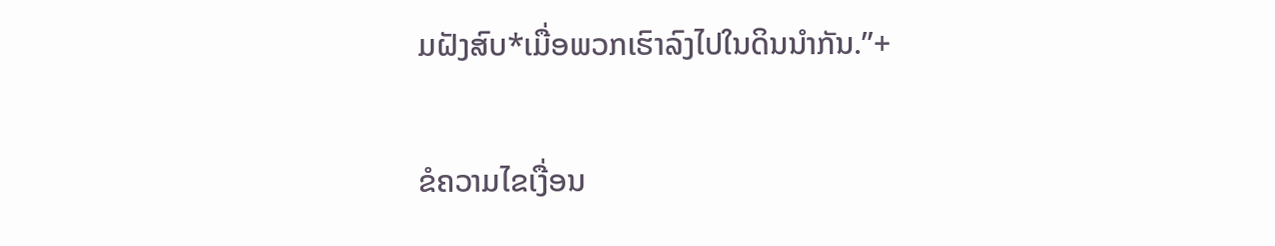ມຝັງສົບ*ເມື່ອພວກເຮົາລົງໄປໃນດິນນຳກັນ.”+

ຂໍຄວາມໄຂເງື່ອນ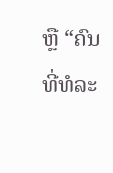ຫຼື “ຄົນທີ່ທໍລະ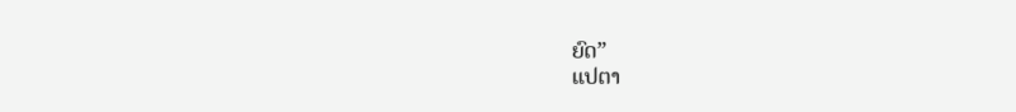ຍົດ”
ແປຕາ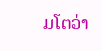ມໂຕວ່າ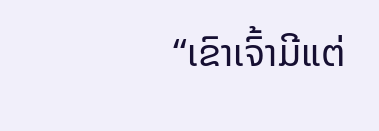“ເຂົາເຈົ້າມີແຕ່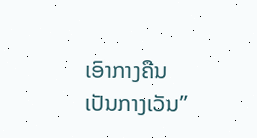ເອົາກາງຄືນເປັນກາງເວັນ”